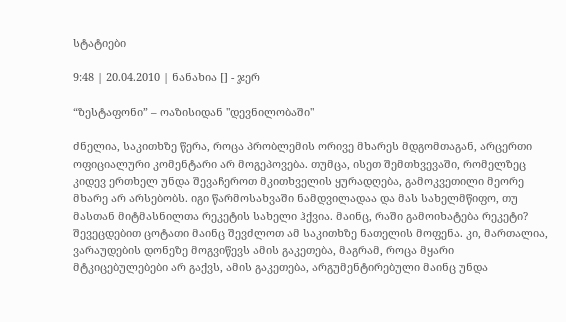სტატიები

9:48 | 20.04.2010 | ნანახია [] - ჯერ

“ზესტაფონი” – ოაზისიდან "დევნილობაში"

ძნელია, საკითხზე წერა, როცა პრობლემის ორივე მხარეს მდგომთაგან, არცერთი ოფიციალური კომენტარი არ მოგეპოვება. თუმცა, ისეთ შემთხვევაში, რომელზეც კიდევ ერთხელ უნდა შევაჩეროთ მკითხველის ყურადღება, გამოკვეთილი მეორე მხარე არ არსებობს. იგი წარმოსახვაში ნამდვილადაა და მას სახელმწიფო, თუ მასთან მიტმასნილთა რეკეტის სახელი ჰქვია. მაინც, რაში გამოიხატება რეკეტი? შევეცდებით ცოტათი მაინც შევძლოთ ამ საკითხზე ნათელის მოფენა. კი, მართალია, ვარაუდების დონეზე მოგვიწევს ამის გაკეთება, მაგრამ, როცა მყარი მტკიცებულებები არ გაქვს, ამის გაკეთება, არგუმენტირებული მაინც უნდა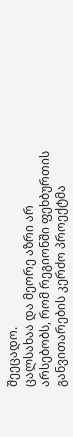შეეცადო.
ცალსახაა და მეორე აზრი არ არსებობს, რომ რეგიონში ფეხბურთის განვითარების კერძო პროექტმა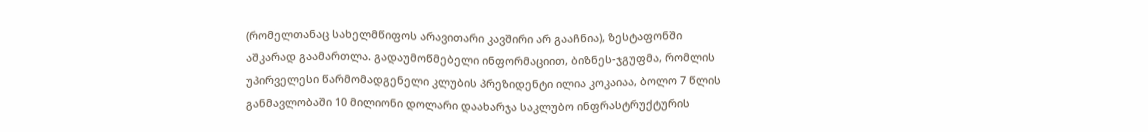(რომელთანაც სახელმწიფოს არავითარი კავშირი არ გააჩნია), ზესტაფონში აშკარად გაამართლა. გადაუმოწმებელი ინფორმაციით, ბიზნეს-ჯგუფმა, რომლის უპირველესი წარმომადგენელი კლუბის პრეზიდენტი ილია კოკაიაა, ბოლო 7 წლის განმავლობაში 10 მილიონი დოლარი დაახარჯა საკლუბო ინფრასტრუქტურის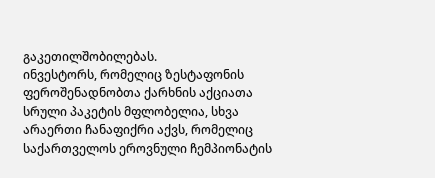გაკეთილშობილებას.
ინვესტორს, რომელიც ზესტაფონის ფეროშენადნობთა ქარხნის აქციათა სრული პაკეტის მფლობელია, სხვა არაერთი ჩანაფიქრი აქვს, რომელიც საქართველოს ეროვნული ჩემპიონატის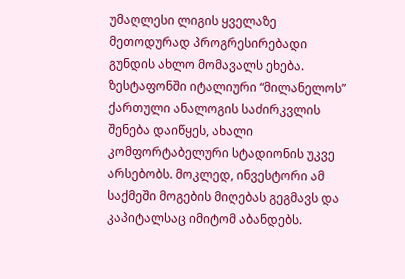უმაღლესი ლიგის ყველაზე მეთოდურად პროგრესირებადი გუნდის ახლო მომავალს ეხება. ზესტაფონში იტალიური “მილანელოს” ქართული ანალოგის საძირკვლის შენება დაიწყეს, ახალი კომფორტაბელური სტადიონის უკვე არსებობს. მოკლედ, ინვესტორი ამ საქმეში მოგების მიღებას გეგმავს და კაპიტალსაც იმიტომ აბანდებს.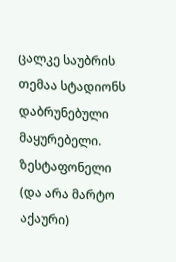ცალკე საუბრის თემაა სტადიონს დაბრუნებული მაყურებელი. ზესტაფონელი (და არა მარტო აქაური)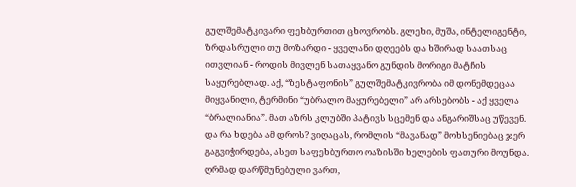გულშემატკივარი ფეხბურთით ცხოვრობს. გლეხი, მუშა, ინტელიგენტი, ზრდასრული თუ მოზარდი - ყველანი დღეებს და ხშირად საათსაც ითვლიან - როდის მივლენ სათაყვანო გუნდის მორიგი მატჩის საყურებლად. აქ, “ზესტაფონის” გულშემატკივრობა იმ დონემდეცაა მიყვანილი, ტერმინი “უბრალო მაყურებელი” არ არსებობს - აქ ყველა “ბრალიანია”. მათ აზრს კლუბში პატივს სცემენ და ანგარიშსაც უწევენ.
და რა ხდება ამ დროს? ვიღაცას, რომლის “მავანად” მოხსენიებაც ჯერ გაგვიჭირდება, ასეთ საფეხბურთო ოაზისში ხელების ფათური მოუნდა. ღრმად დარწმუნებული ვართ,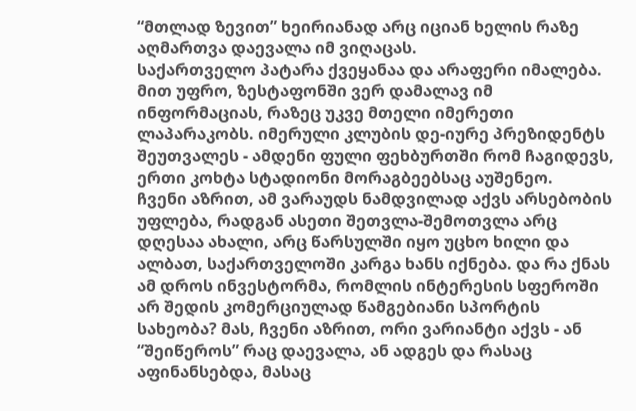“მთლად ზევით” ხეირიანად არც იციან ხელის რაზე აღმართვა დაევალა იმ ვიღაცას.
საქართველო პატარა ქვეყანაა და არაფერი იმალება. მით უფრო, ზესტაფონში ვერ დამალავ იმ ინფორმაციას, რაზეც უკვე მთელი იმერეთი ლაპარაკობს. იმერული კლუბის დე-იურე პრეზიდენტს შეუთვალეს - ამდენი ფული ფეხბურთში რომ ჩაგიდევს, ერთი კოხტა სტადიონი მორაგბეებსაც აუშენეო.
ჩვენი აზრით, ამ ვარაუდს ნამდვილად აქვს არსებობის უფლება, რადგან ასეთი შეთვლა-შემოთვლა არც დღესაა ახალი, არც წარსულში იყო უცხო ხილი და ალბათ, საქართველოში კარგა ხანს იქნება. და რა ქნას ამ დროს ინვესტორმა, რომლის ინტერესის სფეროში არ შედის კომერციულად წამგებიანი სპორტის სახეობა? მას, ჩვენი აზრით, ორი ვარიანტი აქვს - ან “შეიწეროს” რაც დაევალა, ან ადგეს და რასაც აფინანსებდა, მასაც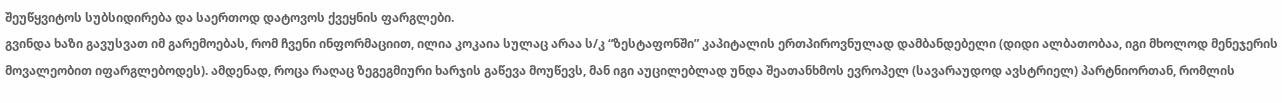შეუწყვიტოს სუბსიდირება და საერთოდ დატოვოს ქვეყნის ფარგლები.
გვინდა ხაზი გავუსვათ იმ გარემოებას, რომ ჩვენი ინფორმაციით, ილია კოკაია სულაც არაა ს/კ “ზესტაფონში” კაპიტალის ერთპიროვნულად დამბანდებელი (დიდი ალბათობაა, იგი მხოლოდ მენეჯერის მოვალეობით იფარგლებოდეს). ამდენად, როცა რაღაც ზეგეგმიური ხარჯის გაწევა მოუწევს, მან იგი აუცილებლად უნდა შეათანხმოს ევროპელ (სავარაუდოდ ავსტრიელ) პარტნიორთან, რომლის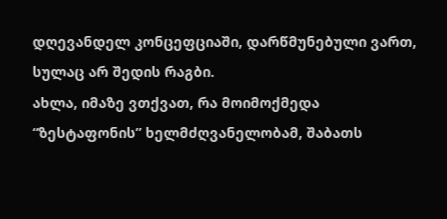დღევანდელ კონცეფციაში, დარწმუნებული ვართ, სულაც არ შედის რაგბი.
ახლა, იმაზე ვთქვათ, რა მოიმოქმედა “ზესტაფონის” ხელმძღვანელობამ, შაბათს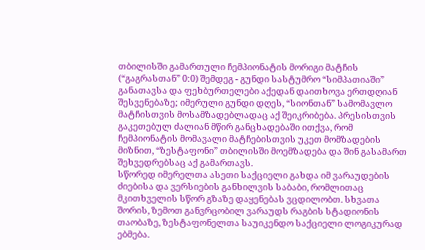თბილისში გამართული ჩემპიონატის მორიგი მატჩის (“გაგრასთან” 0:0) შემდეგ - გუნდი სასტუმრო “სიმპათიაში” განათავსა და ფეხბურთელები აქედან დაითხოვა ერთდღიან შესვენებაზე; იმერული გუნდი დღეს, “სიონთან” სამომავლო მატჩისთვის მოსამზადებლადაც აქ შეიკრიბება. პრესისთვის გაკეთებულ ძალიან მწირ განცხადებაში ითქვა, რომ ჩემპიონატის მომავალი მატჩებისთვის უკეთ მომზადების მიზნით, “ზესტაფონი” თბილისში მოემზადება და შინ გასამართ შეხვედრებსაც აქ გამართავს.
სწორედ იმერელთა ასეთი საქციელი გახდა იმ ვარაუდების ძიებისა და ვერსიების განხილვის საბაბი, რომლითაც მკითხველის სწორ გზაზე დაყენებას ვცდილობთ. სხვათა შორის, ზემოთ განვრცობილ ვარაუდს რაგბის სტადიონის თაობაზე, ზესტაფონელთა საუიკენდო საქციელი ლოგიკურად ებმება.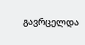გავრცელდა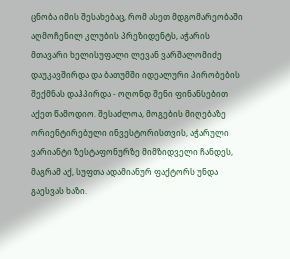ცნობა იმის შესახებაც, რომ ასეთ მდგომარეობაში აღმოჩენილ კლუბის პრეზიდენტს, აჭარის მთავარი ხელისუფალი ლევან ვარშალომიძე დაუკავშირდა და ბათუმში იდეალური პირობების შექმნას დაჰპირდა - ოღონდ შენი ფინანსებით აქეთ წამოდიო. შესაძლოა, მოგების მიღებაზე ორიენტირებული ინვესტორისთვის, აჭარული ვარიანტი ზესტაფონურზე მიმზიდველი ჩანდეს, მაგრამ აქ, სუფთა ადამიანურ ფაქტორს უნდა გაესვას ხაზი.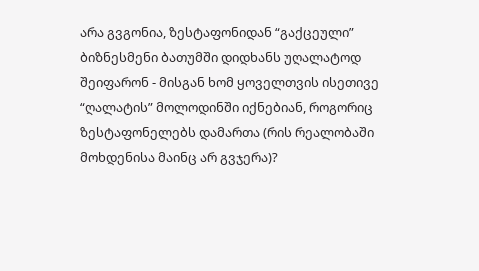არა გვგონია, ზესტაფონიდან “გაქცეული” ბიზნესმენი ბათუმში დიდხანს უღალატოდ შეიფარონ - მისგან ხომ ყოველთვის ისეთივე “ღალატის” მოლოდინში იქნებიან, როგორიც ზესტაფონელებს დამართა (რის რეალობაში მოხდენისა მაინც არ გვჯერა)?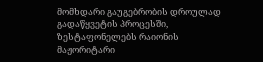მომხდარი გაუგებრობის დროულად გადაწყვეტის პროცესში, ზესტაფონელებს რაიონის მაჟორიტარი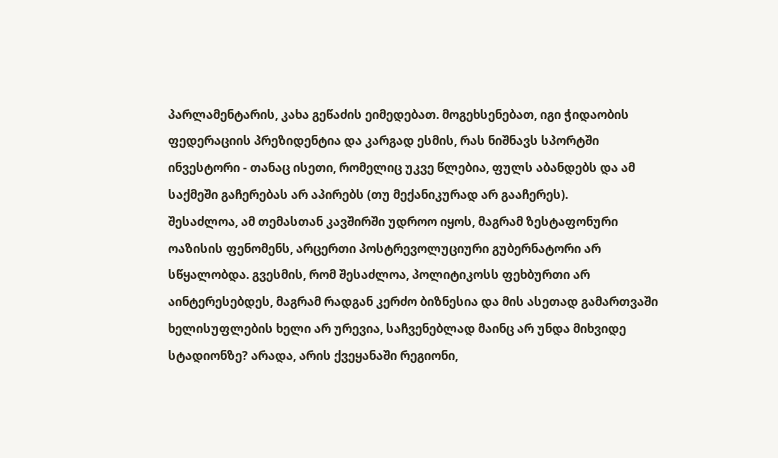პარლამენტარის, კახა გეწაძის ეიმედებათ. მოგეხსენებათ, იგი ჭიდაობის ფედერაციის პრეზიდენტია და კარგად ესმის, რას ნიშნავს სპორტში ინვესტორი - თანაც ისეთი, რომელიც უკვე წლებია, ფულს აბანდებს და ამ საქმეში გაჩერებას არ აპირებს (თუ მექანიკურად არ გააჩერეს).
შესაძლოა, ამ თემასთან კავშირში უდროო იყოს, მაგრამ ზესტაფონური ოაზისის ფენომენს, არცერთი პოსტრევოლუციური გუბერნატორი არ სწყალობდა. გვესმის, რომ შესაძლოა, პოლიტიკოსს ფეხბურთი არ აინტერესებდეს, მაგრამ რადგან კერძო ბიზნესია და მის ასეთად გამართვაში ხელისუფლების ხელი არ ურევია, საჩვენებლად მაინც არ უნდა მიხვიდე სტადიონზე? არადა, არის ქვეყანაში რეგიონი,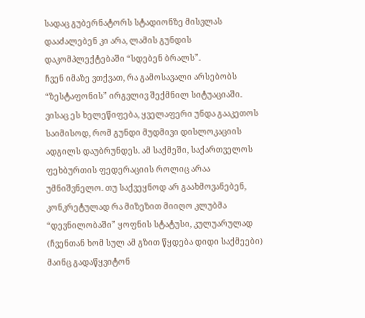სადაც გუბერნატორს სტადიონზე მისვლას დააძალებენ კი არა, ლამის გუნდის დაკომპლექტებაში “სდებენ ბრალს”.
ჩვენ იმაზე ვთქვათ, რა გამოსავალი არსებობს “ზესტაფონის” ირგვლივ შექმნილ სიტუაციაში. ვისაც ეს ხელეწიფება, ყველაფერი უნდა გააკეთოს საიმისოდ, რომ გუნდი მუდმივი დისლოკაციის ადგილს დაუბრუნდეს. ამ საქმეში, საქართველოს ფეხბურთის ფედერაციის როლიც არაა უმნიშვნელო. თუ საქვეყნოდ არ გაახმოვანებენ, კონკრეტულად რა მიზეზით მიიღო კლუბმა “დევნილობაში” ყოფნის სტატუსი, კულუარულად (ჩვენთან ხომ სულ ამ გზით წყდება დიდი საქმეები)  მაინც გადაწყვიტონ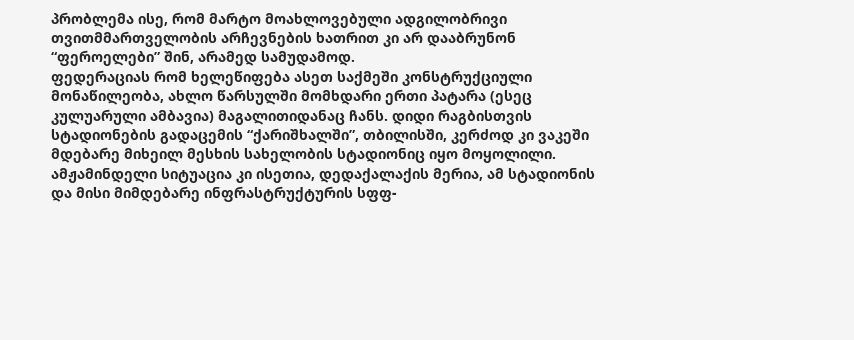პრობლემა ისე, რომ მარტო მოახლოვებული ადგილობრივი თვითმმართველობის არჩევნების ხათრით კი არ დააბრუნონ “ფეროელები” შინ, არამედ სამუდამოდ.
ფედერაციას რომ ხელეწიფება ასეთ საქმეში კონსტრუქციული მონაწილეობა, ახლო წარსულში მომხდარი ერთი პატარა (ესეც კულუარული ამბავია) მაგალითიდანაც ჩანს. დიდი რაგბისთვის სტადიონების გადაცემის “ქარიშხალში”, თბილისში, კერძოდ კი ვაკეში მდებარე მიხეილ მესხის სახელობის სტადიონიც იყო მოყოლილი. ამჟამინდელი სიტუაცია კი ისეთია, დედაქალაქის მერია, ამ სტადიონის და მისი მიმდებარე ინფრასტრუქტურის სფფ-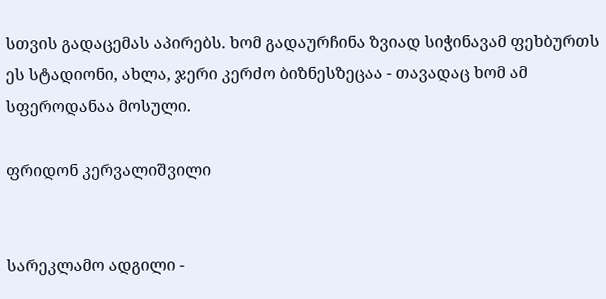სთვის გადაცემას აპირებს. ხომ გადაურჩინა ზვიად სიჭინავამ ფეხბურთს ეს სტადიონი, ახლა, ჯერი კერძო ბიზნესზეცაა - თავადაც ხომ ამ სფეროდანაა მოსული.

ფრიდონ კერვალიშვილი


სარეკლამო ადგილი -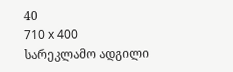40
710 x 400
სარეკლამო ადგილი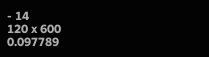- 14
120 x 600
0.097789